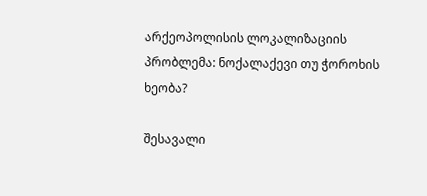არქეოპოლისის ლოკალიზაციის პრობლემა: ნოქალაქევი თუ ჭოროხის ხეობა?

შესავალი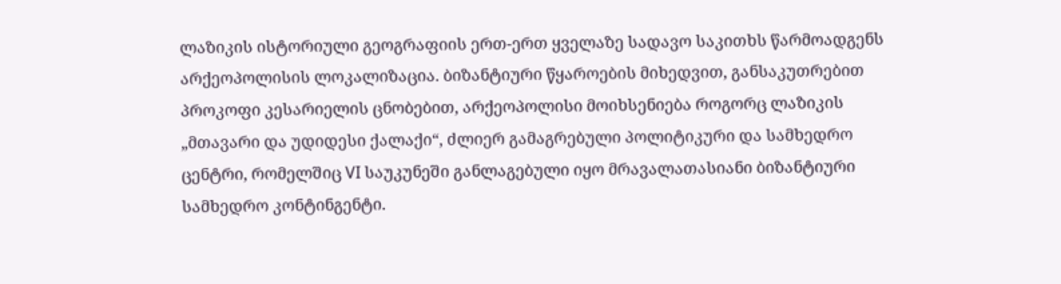ლაზიკის ისტორიული გეოგრაფიის ერთ-ერთ ყველაზე სადავო საკითხს წარმოადგენს არქეოპოლისის ლოკალიზაცია. ბიზანტიური წყაროების მიხედვით, განსაკუთრებით პროკოფი კესარიელის ცნობებით, არქეოპოლისი მოიხსენიება როგორც ლაზიკის „მთავარი და უდიდესი ქალაქი“, ძლიერ გამაგრებული პოლიტიკური და სამხედრო ცენტრი, რომელშიც VI საუკუნეში განლაგებული იყო მრავალათასიანი ბიზანტიური სამხედრო კონტინგენტი.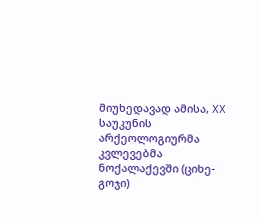მიუხედავად ამისა, XX საუკუნის არქეოლოგიურმა კვლევებმა ნოქალაქევში (ციხე-გოჯი)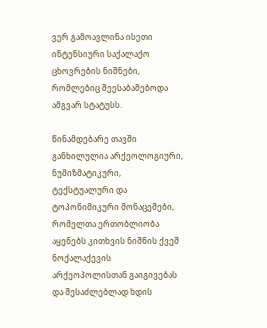ვერ გამოავლინა ისეთი ინტენსიური საქალაქო ცხოვრების ნიშნები, რომლებიც შეესაბამებოდა ამგვარ სტატუსს.

წინამდებარე თავში განხილულია არქეოლოგიური, ნუმიზმატიკური, ტექსტუალური და ტოპონიმიკური მონაცემები, რომელთა ერთობლიობა აყენებს კითხვის ნიშნის ქვეშ ნოქალაქევის არქეოპოლისთან გაიგივებას და შესაძლებლად ხდის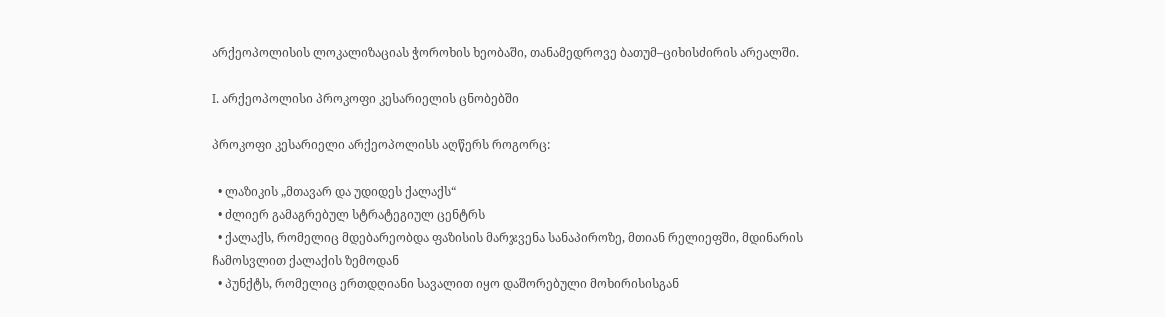არქეოპოლისის ლოკალიზაციას ჭოროხის ხეობაში, თანამედროვე ბათუმ–ციხისძირის არეალში.

I. არქეოპოლისი პროკოფი კესარიელის ცნობებში

პროკოფი კესარიელი არქეოპოლისს აღწერს როგორც:

  • ლაზიკის „მთავარ და უდიდეს ქალაქს“
  • ძლიერ გამაგრებულ სტრატეგიულ ცენტრს
  • ქალაქს, რომელიც მდებარეობდა ფაზისის მარჯვენა სანაპიროზე, მთიან რელიეფში, მდინარის ჩამოსვლით ქალაქის ზემოდან
  • პუნქტს, რომელიც ერთდღიანი სავალით იყო დაშორებული მოხირისისგან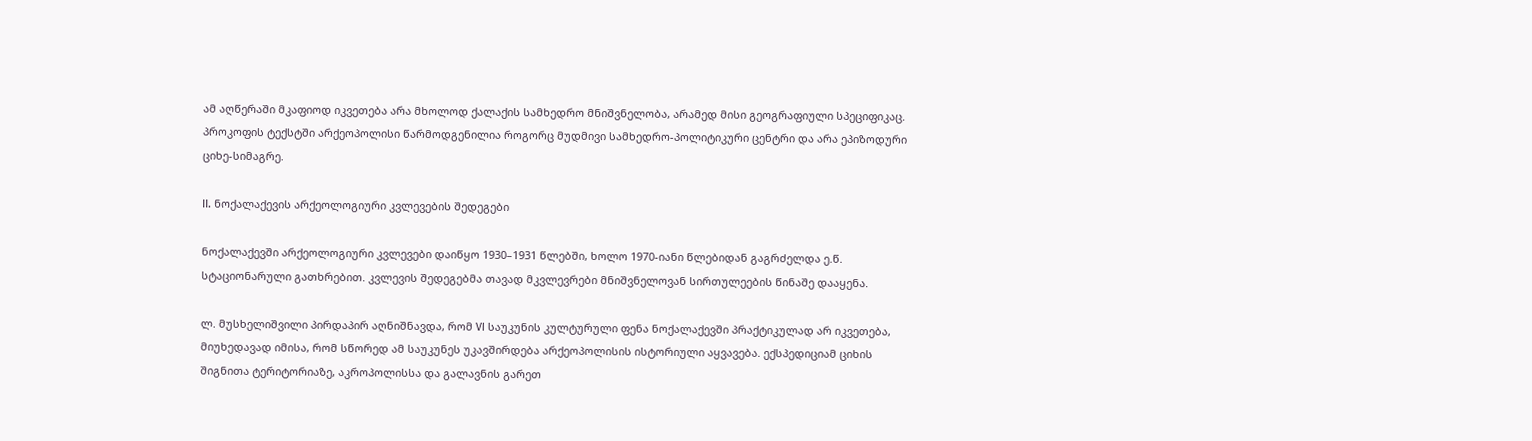ამ აღწერაში მკაფიოდ იკვეთება არა მხოლოდ ქალაქის სამხედრო მნიშვნელობა, არამედ მისი გეოგრაფიული სპეციფიკაც. პროკოფის ტექსტში არქეოპოლისი წარმოდგენილია როგორც მუდმივი სამხედრო-პოლიტიკური ცენტრი და არა ეპიზოდური ციხე-სიმაგრე.

II. ნოქალაქევის არქეოლოგიური კვლევების შედეგები

ნოქალაქევში არქეოლოგიური კვლევები დაიწყო 1930–1931 წლებში, ხოლო 1970-იანი წლებიდან გაგრძელდა ე.წ. სტაციონარული გათხრებით. კვლევის შედეგებმა თავად მკვლევრები მნიშვნელოვან სირთულეების წინაშე დააყენა.

ლ. მუსხელიშვილი პირდაპირ აღნიშნავდა, რომ VI საუკუნის კულტურული ფენა ნოქალაქევში პრაქტიკულად არ იკვეთება, მიუხედავად იმისა, რომ სწორედ ამ საუკუნეს უკავშირდება არქეოპოლისის ისტორიული აყვავება. ექსპედიციამ ციხის შიგნითა ტერიტორიაზე, აკროპოლისსა და გალავნის გარეთ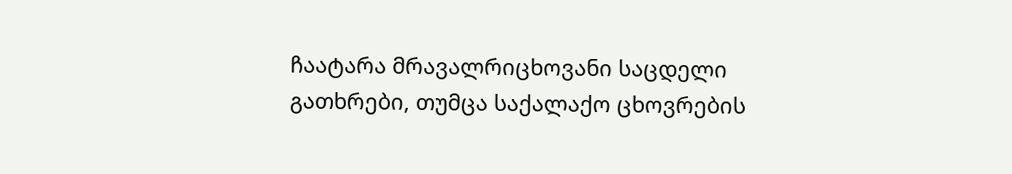ჩაატარა მრავალრიცხოვანი საცდელი გათხრები, თუმცა საქალაქო ცხოვრების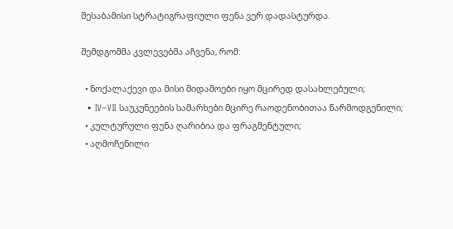შესაბამისი სტრატიგრაფიული ფენა ვერ დადასტურდა.

შემდგომმა კვლევებმა აჩვენა, რომ:

  • ნოქალაქევი და მისი მიდამოები იყო მცირედ დასახლებული;
  • IV–VII საუკუნეების სამარხები მცირე რაოდენობითაა წარმოდგენილი;
  • კულტურული ფენა ღარიბია და ფრაგმენტული;
  • აღმოჩენილი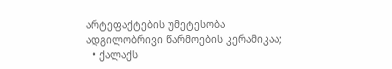არტეფაქტების უმეტესობა ადგილობრივი წარმოების კერამიკაა;
  • ქალაქს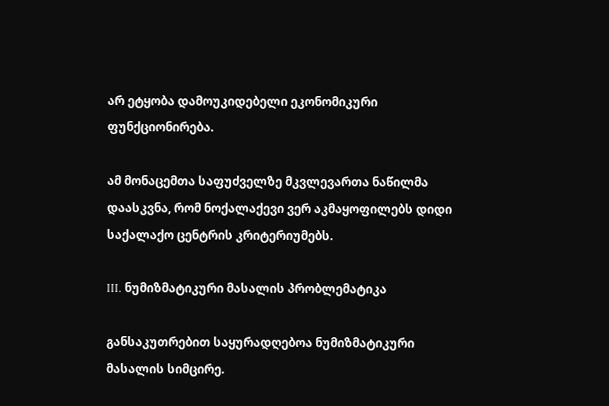არ ეტყობა დამოუკიდებელი ეკონომიკური ფუნქციონირება.

ამ მონაცემთა საფუძველზე მკვლევართა ნაწილმა დაასკვნა, რომ ნოქალაქევი ვერ აკმაყოფილებს დიდი საქალაქო ცენტრის კრიტერიუმებს.

III. ნუმიზმატიკური მასალის პრობლემატიკა

განსაკუთრებით საყურადღებოა ნუმიზმატიკური მასალის სიმცირე.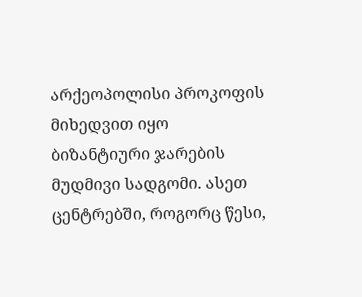არქეოპოლისი პროკოფის მიხედვით იყო ბიზანტიური ჯარების მუდმივი სადგომი. ასეთ ცენტრებში, როგორც წესი,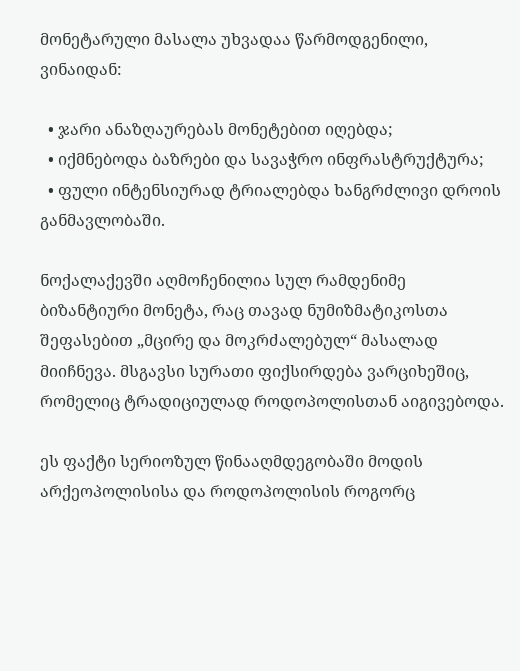მონეტარული მასალა უხვადაა წარმოდგენილი, ვინაიდან:

  • ჯარი ანაზღაურებას მონეტებით იღებდა;
  • იქმნებოდა ბაზრები და სავაჭრო ინფრასტრუქტურა;
  • ფული ინტენსიურად ტრიალებდა ხანგრძლივი დროის განმავლობაში.

ნოქალაქევში აღმოჩენილია სულ რამდენიმე ბიზანტიური მონეტა, რაც თავად ნუმიზმატიკოსთა შეფასებით „მცირე და მოკრძალებულ“ მასალად მიიჩნევა. მსგავსი სურათი ფიქსირდება ვარციხეშიც, რომელიც ტრადიციულად როდოპოლისთან აიგივებოდა.

ეს ფაქტი სერიოზულ წინააღმდეგობაში მოდის არქეოპოლისისა და როდოპოლისის როგორც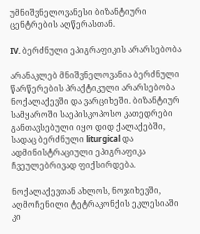უმნიშვნელოვანესი ბიზანტიური ცენტრების აღწერასთან.

IV. ბერძნული ეპიგრაფიკის არარსებობა

არანაკლებ მნიშვნელოვანია ბერძნული წარწერების პრაქტიკული არარსებობა ნოქალაქევში და ვარციხეში. ბიზანტიურ სამყაროში საეპისკოპოსო კათედრები განთავსებული იყო დიდ ქალაქებში, სადაც ბერძნული liturgical და ადმინისტრაციული ეპიგრაფიკა ჩვეულებრივად ფიქსირდება.

ნოქალაქევთან ახლოს, ნოჯიხევში, აღმოჩენილი ტეტრაკონქის ეკლესიაში კი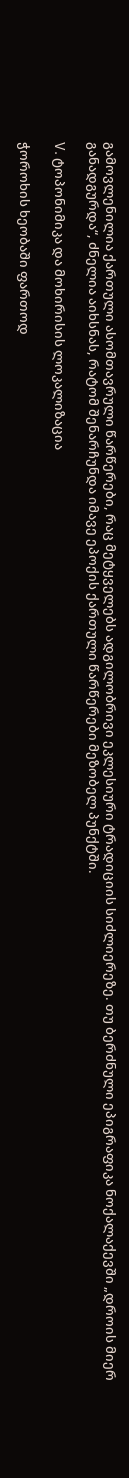გამოვლენილია ქართული ასომთავრული წარწერები, რაც მეტყველებს ადგილობრივი ეკლესიური ტრადიციის სიძლიერეზე. თუ ბერძნული ეპიგრაფიკა ნოქალაქევში „დროის მიერ განადგურდა“, ძნელია აიხსნას, რატომ შენარჩუნდა იმავე ეპოქის ქართული წარწერები მეზობელ პუნქტში.

V. ტოპონიმიკა და მოხირისის ლოკალიზაცია

ჭოროხის ხეობაში ფართოდ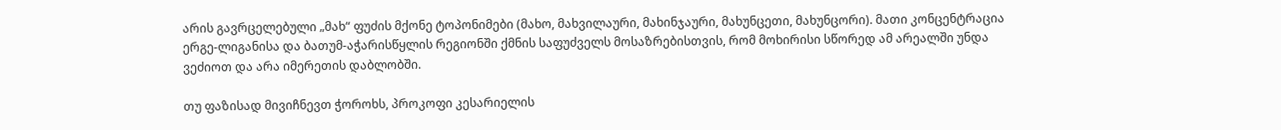არის გავრცელებული „მახ“ ფუძის მქონე ტოპონიმები (მახო, მახვილაური, მახინჯაური, მახუნცეთი, მახუნცორი). მათი კონცენტრაცია ერგე-ლიგანისა და ბათუმ-აჭარისწყლის რეგიონში ქმნის საფუძველს მოსაზრებისთვის, რომ მოხირისი სწორედ ამ არეალში უნდა ვეძიოთ და არა იმერეთის დაბლობში.

თუ ფაზისად მივიჩნევთ ჭოროხს, პროკოფი კესარიელის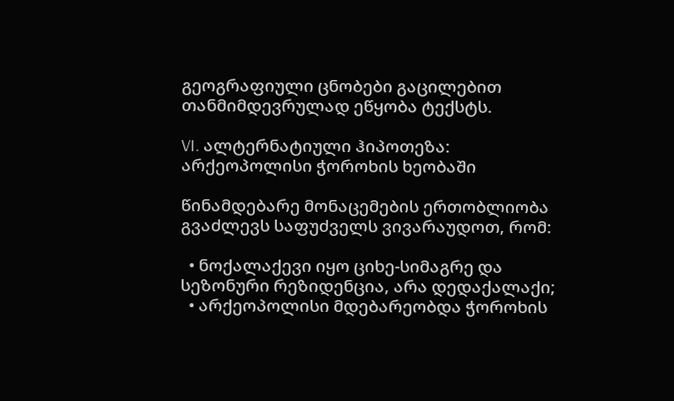გეოგრაფიული ცნობები გაცილებით თანმიმდევრულად ეწყობა ტექსტს.

VI. ალტერნატიული ჰიპოთეზა: არქეოპოლისი ჭოროხის ხეობაში

წინამდებარე მონაცემების ერთობლიობა გვაძლევს საფუძველს ვივარაუდოთ, რომ:

  • ნოქალაქევი იყო ციხე-სიმაგრე და სეზონური რეზიდენცია, არა დედაქალაქი;
  • არქეოპოლისი მდებარეობდა ჭოროხის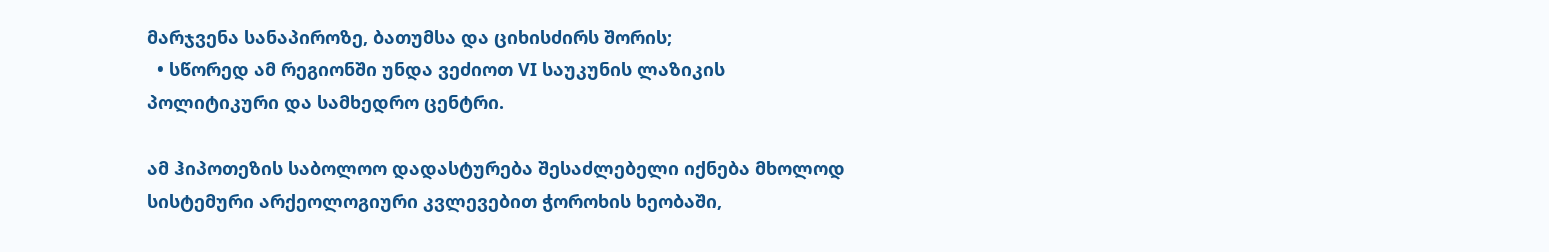მარჯვენა სანაპიროზე, ბათუმსა და ციხისძირს შორის;
  • სწორედ ამ რეგიონში უნდა ვეძიოთ VI საუკუნის ლაზიკის პოლიტიკური და სამხედრო ცენტრი.

ამ ჰიპოთეზის საბოლოო დადასტურება შესაძლებელი იქნება მხოლოდ სისტემური არქეოლოგიური კვლევებით ჭოროხის ხეობაში,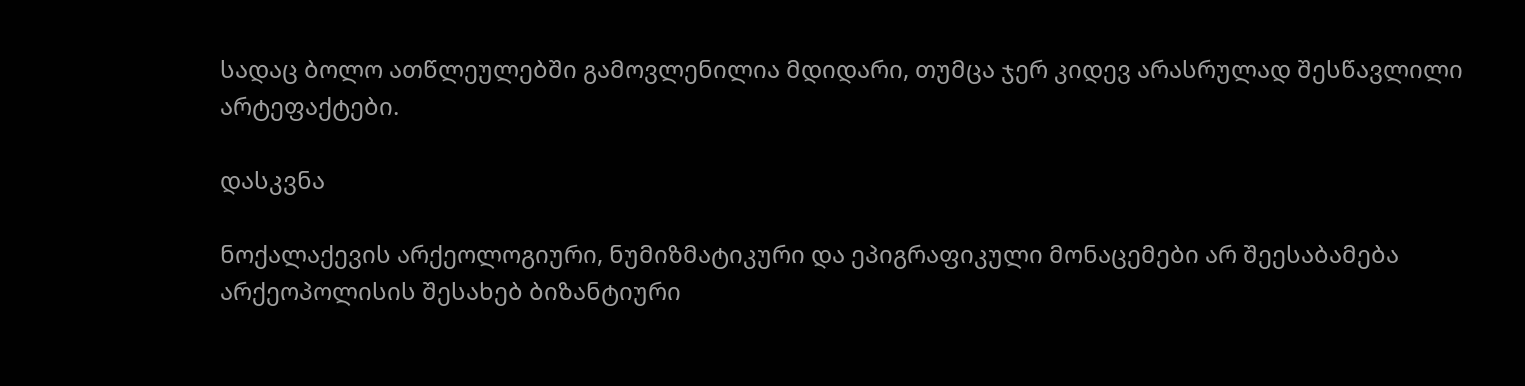სადაც ბოლო ათწლეულებში გამოვლენილია მდიდარი, თუმცა ჯერ კიდევ არასრულად შესწავლილი არტეფაქტები.

დასკვნა

ნოქალაქევის არქეოლოგიური, ნუმიზმატიკური და ეპიგრაფიკული მონაცემები არ შეესაბამება არქეოპოლისის შესახებ ბიზანტიური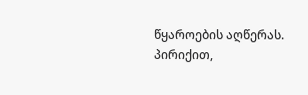წყაროების აღწერას. პირიქით,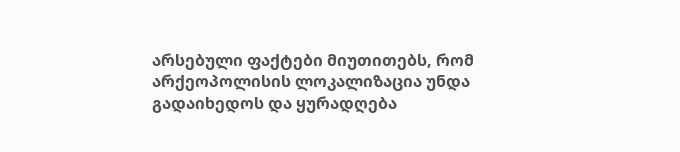არსებული ფაქტები მიუთითებს, რომ არქეოპოლისის ლოკალიზაცია უნდა გადაიხედოს და ყურადღება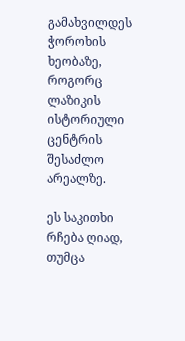გამახვილდეს ჭოროხის ხეობაზე, როგორც ლაზიკის ისტორიული ცენტრის შესაძლო არეალზე.

ეს საკითხი რჩება ღიად, თუმცა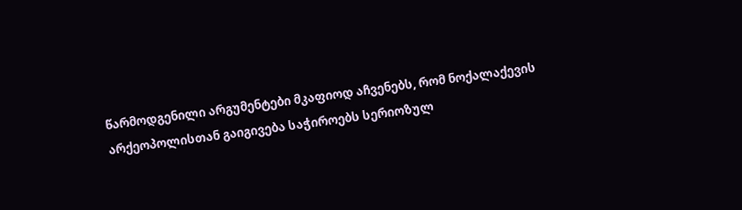წარმოდგენილი არგუმენტები მკაფიოდ აჩვენებს, რომ ნოქალაქევის არქეოპოლისთან გაიგივება საჭიროებს სერიოზულ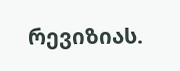რევიზიას.